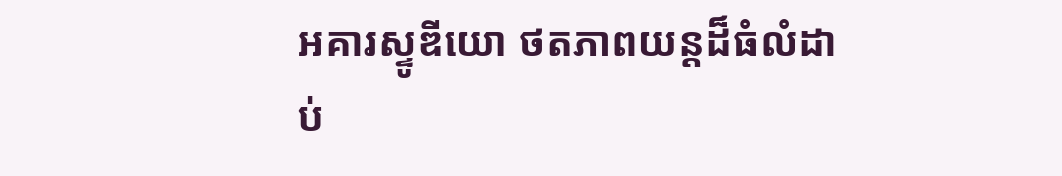អគារស្ទូឌីយោ ថតភាពយន្តដ៏ធំលំដាប់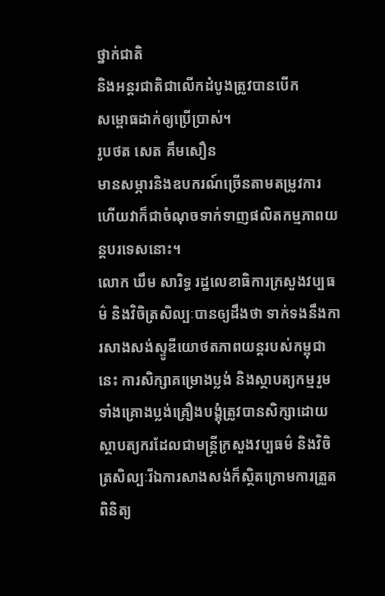ថ្នាក់ជាតិ
និងអន្តរជាតិជាលើកដំបូងត្រូវបានបើក
សម្ពោធដាក់ឲ្យប្រើប្រាស់។
រូបថត សេត គឹមសឿន
មានសម្ភារនិងឧបករណ៍ច្រើនតាមតម្រូវការ ហើយវាក៏ជាចំណុចទាក់ទាញផលិតកម្មភាពយន្តបរទេសនោះ។
លោក ឃឹម សារិទ្ធ រដ្ឋលេខាធិការក្រសួងវប្បធម៌ និងវិចិត្រសិល្បៈបានឲ្យដឹងថា ទាក់ទងនឹងការសាងសង់ស្ទូឌីយោថតភាពយន្តរបស់កម្ពុជានេះ ការសិក្សាគម្រោងប្លង់ និងស្ថាបត្យកម្មរួមទាំងគ្រោងប្លង់គ្រឿងបង្គុំត្រូវបានសិក្សាដោយ ស្ថាបត្យករដែលជាមន្ត្រីក្រសួងវប្បធម៌ និងវិចិត្រសិល្បៈរីឯការសាងសង់ក៏ស្ថិតក្រោមការត្រួតពិនិត្យ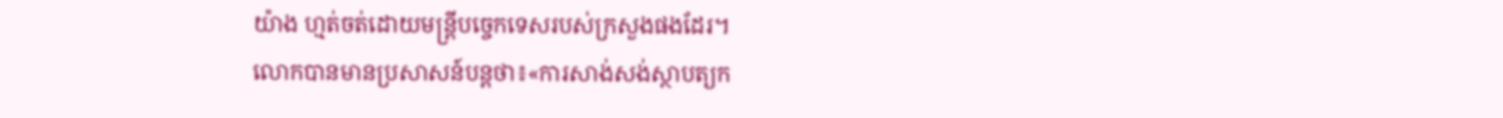យ៉ាង ហ្មត់ចត់ដោយមន្ត្រីបច្ចេកទេសរបស់ក្រសួងផងដែរ។
លោកបានមានប្រសាសន៍បន្តថា៖«ការសាង់សង់ស្ថាបត្យក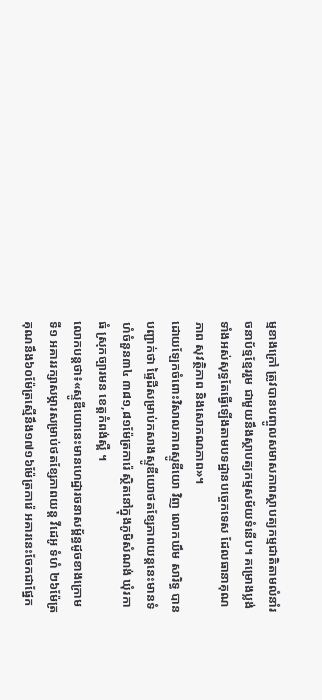ម្មខាងក្រៅ ត្រូវបានបញ្ចូលសមាសភាពស្ថាបត្យកម្មជាតិតាមលំនាំរចនាប័ទ្មខ្មែររួម ជាមួយនឹងស្ថាបត្យកម្មសម័យទំនើប។ គម្រោងប្លង់ទាំងអស់សុទ្ធតែធ្វើឡើងតាមបទដ្ឋានបច្ចេកទេស ដែលធានាគុណភាព សុវត្ថិភាព និងសោភណភាព»។
ដោយឡែកចំពោះវិសាលភាពស្ទូឌីយោ វិញ លោកឃឹម សារិទ្ធ បានបញ្ជាក់ថា ផ្ទៃដីសម្រាប់កសាងស្ទូឌីយោថតខ្សែភាពយន្តនេះមានទំហំចំនួន៣៤ ៣៨១,៨១ម៉ែត្រការ៉េ ស្ថិតនៅក្នុងភូមិសំណង់ ឃុំរកាធំ ស្រុកច្បារមន ខេត្តកំពង់ស្ពឺ ។
លោកបន្តថា៖«ស្ទូឌីយោនេះមានហេដ្ឋារចនាសម្ព័ន្ធដូចខាងក្រោម ទី១ អគាររក្សាសម្ភារសម្រាប់ថតខ្សែភាពយន្ត វីដេអូ ទំហំ ២៦ម៉ែត្រគុណនឹង៦០ម៉ែត្រស្មើនឹង១៧១៦ម៉ែត្រការ៉េ អគារនេះចែកជាផ្នែក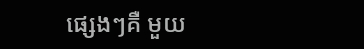ផ្សេងៗគឺ មួយ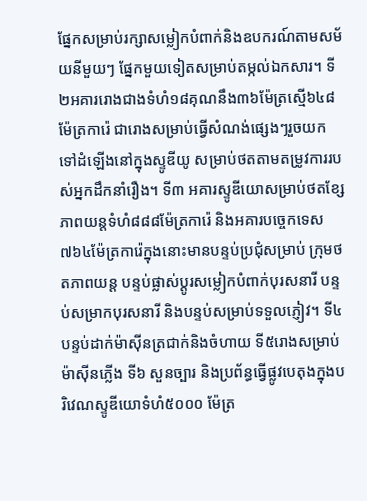ផ្នែកសម្រាប់រក្សាសម្លៀកបំពាក់និងឧបករណ៍តាមសម័យនីមួយៗ ផ្នែកមួយទៀតសម្រាប់តម្កល់ឯកសារ។ ទី២អគាររោងជាងទំហំ១៨គុណនឹង៣៦ម៉ែត្រស្មើ៦៤៨ម៉ែត្រការ៉េ ជារោងសម្រាប់ធ្វើសំណង់ផ្សេងៗរួចយកទៅដំឡើងនៅក្នុងស្ទូឌីយូ សម្រាប់ថតតាមតម្រូវការរបស់អ្នកដឹកនាំរឿង។ ទី៣ អគារស្ទូឌីយោសម្រាប់ថតខ្សែភាពយន្តទំហំ៨៨៨ម៉ែត្រការ៉េ និងអគារបច្ចេកទេស៧៦៤ម៉ែត្រការ៉េក្នុងនោះមានបន្ទប់ប្រជុំសម្រាប់ ក្រុមថតភាពយន្ត បន្ទប់ផ្លាស់ប្តូរសម្លៀកបំពាក់បុរសនារី បន្ទប់សម្រាកបុរសនារី និងបន្ទប់សម្រាប់ទទួលភ្ញៀវ។ ទី៤ បន្ទប់ដាក់ម៉ាស៊ីនត្រជាក់និងចំហាយ ទី៥រោងសម្រាប់ម៉ាស៊ីនភ្លើង ទី៦ សួនច្បារ និងប្រព័ន្ធធ្វើផ្លូវបេតុងក្នុងបរិវេណស្ទូឌីយោទំហំ៥០០០ ម៉ែត្រ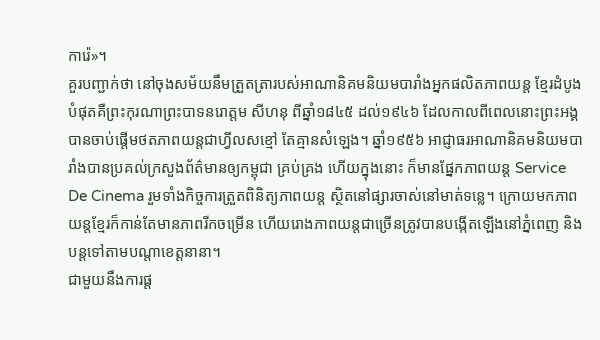ការ៉េ»។
គួរបញ្ជាក់ថា នៅចុងសម័យនឹមត្រួតត្រារបស់អាណានិគមនិយមបារាំងអ្នកផលិតភាពយន្ត ខ្មែរដំបូងបំផុតគឺព្រះកុរណាព្រះបាទនរោត្តម សីហនុ ពីឆ្នាំ១៨៤៥ ដល់១៩៤៦ ដែលកាលពីពេលនោះព្រះអង្គបានចាប់ផ្តើមថតភាពយន្តជាហ្វីលសខ្មៅ តែគ្មានសំឡេង។ ឆ្នាំ១៩៥៦ អាជ្ញាធរអាណានិគមនិយមបារាំងបានប្រគល់ក្រសួងព័ត៌មានឲ្យកម្ពុជា គ្រប់គ្រង ហើយក្នុងនោះ ក៏មានផ្នែកភាពយន្ត Service De Cinema រួមទាំងកិច្ចការត្រួតពិនិត្យភាពយន្ត ស្ថិតនៅផ្សារចាស់នៅមាត់ទន្លេ។ ក្រោយមកភាពយន្តខ្មែរក៏កាន់តែមានភាពរីកចម្រើន ហើយរោងភាពយន្តជាច្រើនត្រូវបានបង្កើតឡើងនៅភ្នំពេញ និងបន្តទៅតាមបណ្តាខេត្តនានា។
ជាមួយនឹងការផ្ត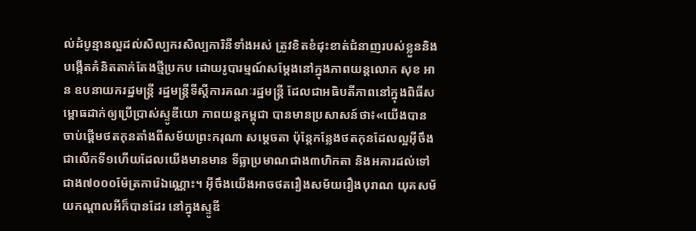ល់ដំបូន្មានល្អដល់សិល្បករសិល្បការិនីទាំងអស់ ត្រូវខិតខំដុះខាត់ជំនាញរបស់ខ្លួននិងបង្កើតគំនិតតាក់តែងថ្មីប្រកប ដោយរូបារម្មណ៍សម្តែងនៅក្នុងភាពយន្តលោក សុខ អាន ឧបនាយករដ្ឋមន្ត្រី រដ្ឋមន្ត្រីទីស្តីការគណៈរដ្ឋមន្ត្រី ដែលជាអធិបតីភាពនៅក្នុងពិធីសម្ពោធដាក់ឲ្យប្រើប្រាស់ស្ទូឌីយោ ភាពយន្តកម្ពុជា បានមានប្រសាសន៍ថា៖«យើងបានចាប់ផ្តើមថតកុនតាំងពីសម័យព្រះករុណា សម្តេចតា ប៉ុន្តែកន្លែងថតកុនដែលល្អអ៊ីចឹងជាលើកទី១ហើយដែលយើងមានមាន ទីធ្លាប្រមាណជាង៣ហិកតា និងអគារដល់ទៅជាង៧០០០ម៉ែត្រការ៉េឯណ្ណោះ។ អ៊ីចឹងយើងអាចថតរឿងសម័យរឿងបុរាណ យុគសម័យកណ្តាលអីក៏បានដែរ នៅក្នុងស្ទូឌី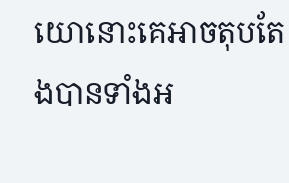យោនោះគេអាចតុបតែងបានទាំងអ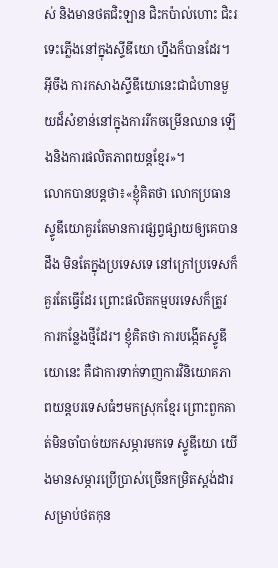ស់ និងមានថតជិះឡាន ជិះកប៉ាល់ហោះ ជិះរទេះភ្លើងនៅក្នុងស្ទីឌីយោ ហ្នឹងក៏បានដែរ។ អ៊ីចឹង ការកសាងស្ទីឌីយោនេះជាជំហានមួយដ៏សំខាន់នៅក្នុងការរីកចម្រើនឈាន ឡើងនិងការផលិតភាពយន្តខ្មែរ»។
លោកបានបន្តថា៖«ខ្ញុំគិតថា លោកប្រធានស្ទូឌីយោគួរតែមានការផ្សព្វផ្សាយឲ្យគេបានដឹង មិនតែក្នុងប្រទេសទេ នៅក្រៅប្រទេសក៏គួរតែធ្វើដែរ ព្រោះផលិតកម្មបរទេសក៏ត្រូវការកន្លែងថ្មីដែរ។ ខ្ញុំគិតថា ការបង្កើតស្ទូឌីយោនេះ គឺជាការទាក់ទាញការវិនិយោគភាពយន្តបរទេសធំៗមកស្រុកខ្មែរ ព្រោះពួកគាត់មិនចាំបាច់យកសម្ភារមកទេ ស្ទូឌីយោ យើងមានសម្ភារប្រើប្រាស់ច្រើនកម្រិតស្តង់ដារសម្រាប់ថតកុន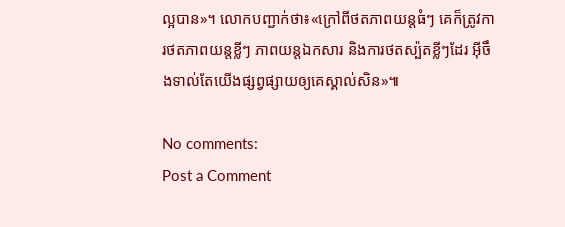ល្អបាន»។ លោកបញ្ជាក់ថា៖«ក្រៅពីថតភាពយន្តធំៗ គេក៏ត្រូវការថតភាពយន្តខ្លីៗ ភាពយន្តឯកសារ និងការថតស្ប៉តខ្លីៗដែរ អ៊ីចឹងទាល់តែយើងផ្សព្វផ្សាយឲ្យគេស្គាល់សិន»៕

No comments:
Post a Comment